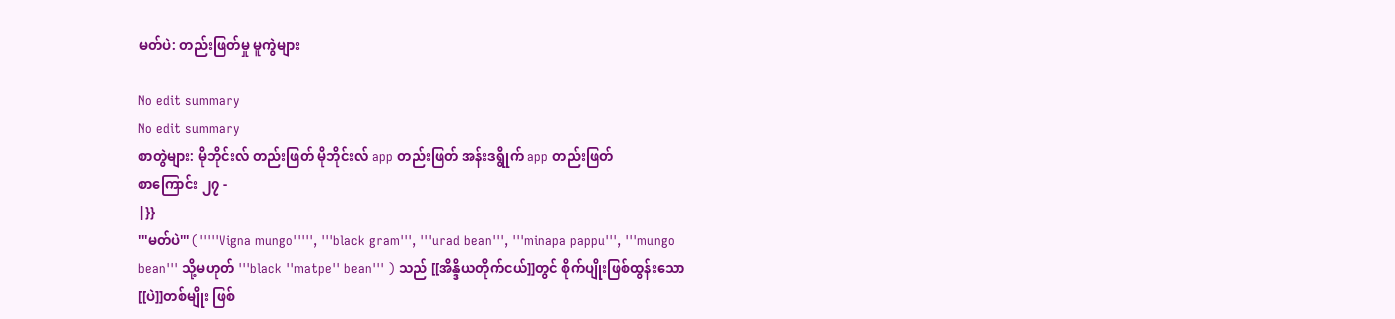မတ်ပဲ: တည်းဖြတ်မှု မူကွဲများ

No edit summary
No edit summary
စာတွဲများ: မိုဘိုင်းလ် တည်းဖြတ် မိုဘိုင်းလ် app တည်းဖြတ် အန်းဒရွိုက် app တည်းဖြတ်
စာကြောင်း ၂၇ -
|}}
'''မတ်ပဲ''' ('''''Vigna mungo''''', '''black gram''', '''urad bean''', '''minapa pappu''', '''mungo bean''' သို့မဟုတ် '''black ''matpe'' bean''' ) သည် [[အိန္ဒိယတိုက်ငယ်]]တွင် စိုက်ပျိုးဖြစ်ထွန်းသော [[ပဲ]]တစ်မျိုး ဖြစ်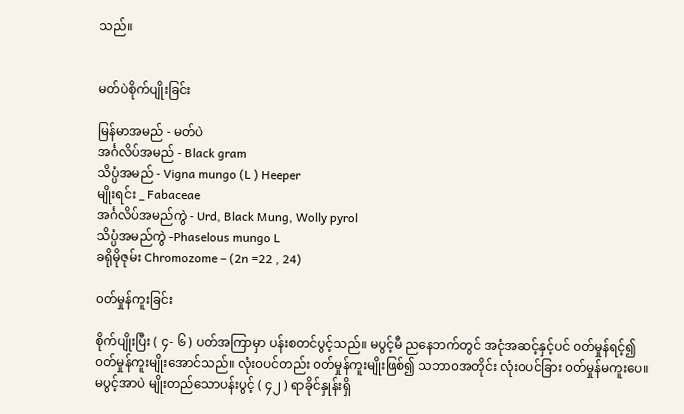သည်။


မတ်ပဲစိုက်ပျိုးခြင်း

မြန်မာအမည် - မတ်ပဲ
အင်္ဂလိပ်အမည် - Black gram
သိပ္ပံအမည် - Vigna mungo (L ) Heeper
မျိုးရင်း _ Fabaceae
အင်္ဂလိပ်အမည်ကွဲ - Urd, Black Mung, Wolly pyrol
သိပ္ပံအမည်ကွဲ -Phaselous mungo L
ခရိုမိုဇုမ်း Chromozome – (2n =22 , 24)

၀တ်မှုန်ကူးခြင်း

စိုက်ပျိုးပြီး ( ၄- ၆ ) ပတ်အကြာမှာ ပန်းစတင်ပွင့်သည်။ မပွင့်မီ ညနေဘက်တွင် အငုံအဆင့်နှင့်ပင် ၀တ်မှုန်ရင့်၍ ၀တ်မှုန်ကူးမျိုးအောင်သည်။ လုံး၀ပင်တည်း ၀တ်မှုန်ကူးမျိုးဖြစ်၍ သဘာ၀အတိုင်း လုံး၀ပင်ခြား ၀တ်မှုန်မကူးပေ။မပွင့်အာပဲ မျိုးတည်သောပန်းပွင့် ( ၄၂ ) ရာခိုင်နှုန်းရှိ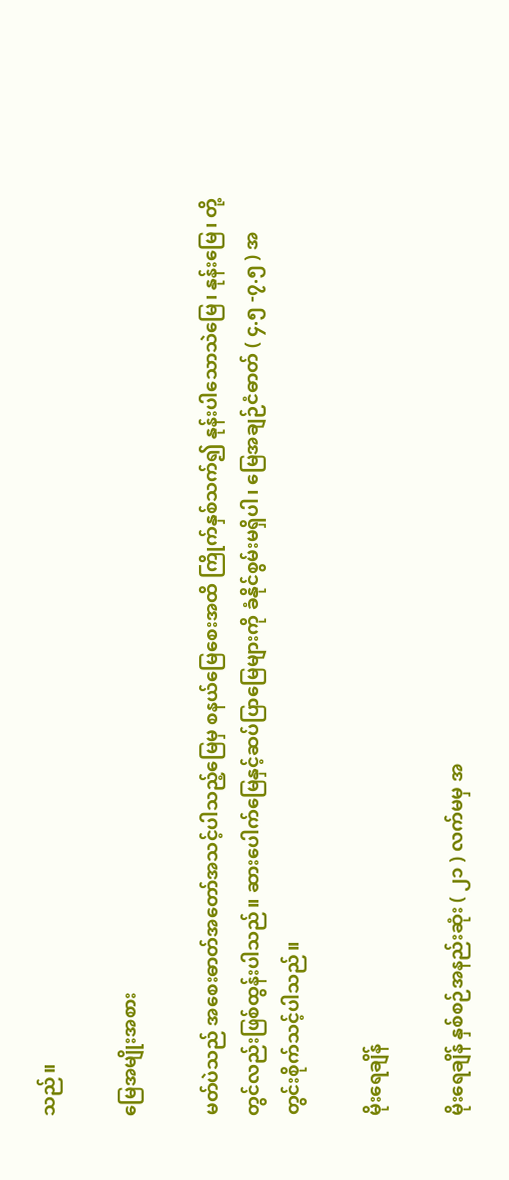သည်။

မြေအမျိုးအစား

မတ်ပဲသည် အစေးဓာတ်အတော်အသင့်ပါသည့်မြေမှ စနယ်မြေစေးအထိ ကြိုက်နှစ်သက်၍ နုန်းပါသောသဲမြေ၊ နုန်းမြေ၊ တို့တွင်လည်းဖြစ်ထွန်းပါသည်။ ဆားပေါက်မြေနှင့်ဆပ်ပြာမြေများကို ခံနိုင်စွမ်းမရှိပါ၊ မြေအချဉ်ငံဓာတ် ( ၄.၅ -၇.၅ ) အတွင်းစိုက်သင့်ပါသည်။

မိုးရေချိန်

မိုးရေချိန် နှစ်စဉ်အနည်းဆုံး ( ၂၁ ) လက်မမှ အ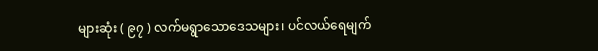များဆုံး ( ၉၇ ) လက်မရွာသောဒေသများ၊ ပင်လယ်ရေမျက်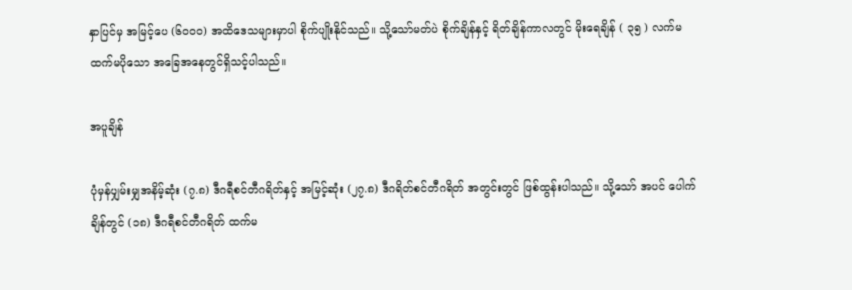နှာပြင်မှ အမြင့်ပေ (၆၀၀၀) အထိဒေသများမှာပါ စိုက်ပျိုးနိုင်သည်။ သို့သော်မတ်ပဲ စိုက်ချိန်နှင့် ရိတ်ချိန်ကာလတွင် မိုးရေချိန် ( ၃၅ ) လက်မထက်မပိုသော အခြေအနေတွင်ရှိသင့်ပါသည်။

အပူချိန်

ပုံမှန်ပျှမ်းမျှအနိမ့်ဆုံး (၇.၈) ဒီဂရီစင်တီဂရိတ်နှင့် အမြင့်ဆုံး (၂၇.၈) ဒီဂရိတ်စင်တီဂရိတ် အတွင်းတွင် ဖြစ်ထွန်းပါသည်။ သို့သော် အပင် ပေါက်ချိန်တွင် (၁၈) ဒီဂရီစင်တီဂရိတ် ထက်မ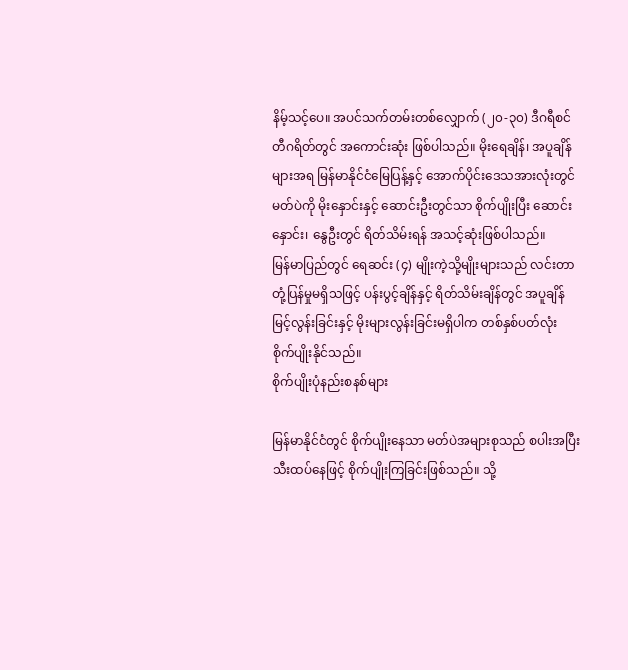နိမ့်သင့်ပေ။ အပင်သက်တမ်းတစ်လျှောက် (၂၀-၃၀) ဒီဂရီစင်တီဂရိတ်တွင် အကောင်းဆုံး ဖြစ်ပါသည်။ မိုးရေချိန်၊ အပူချိန်များအရ မြန်မာနိုင်ငံမြေပြန့်နှင့် အောက်ပိုင်းဒေသအားလုံးတွင် မတ်ပဲကို မိုးနှောင်းနှင့် ဆောင်းဦးတွင်သာ စိုက်ပျိုးပြီး ဆောင်းနှောင်း၊ နွေဦးတွင် ရိတ်သိမ်းရန် အသင့်ဆုံးဖြစ်ပါသည်။
မြန်မာပြည်တွင် ရေဆင်း (၄) မျိုးကဲ့သို့မျိုးများသည် လင်းတာတုံ့ပြန်မှုမရှိသဖြင့် ပန်းပွင့်ချိန်နှင့် ရိတ်သိမ်းချိန်တွင် အပူချိန်မြင့်လွန်းခြင်းနှင့် မိုးများလွန်းခြင်းမရှိပါက တစ်နှစ်ပတ်လုံး စိုက်ပျိုးနိုင်သည်။
စိုက်ပျိုးပုံနည်းစနစ်များ

မြန်မာနိုင်ငံတွင် စိုက်ပျိုးနေသာ မတ်ပဲအများစုသည် စပါးအပြီးသီးထပ်နေဖြင့် စိုက်ပျိုးကြခြင်းဖြစ်သည်။ သို့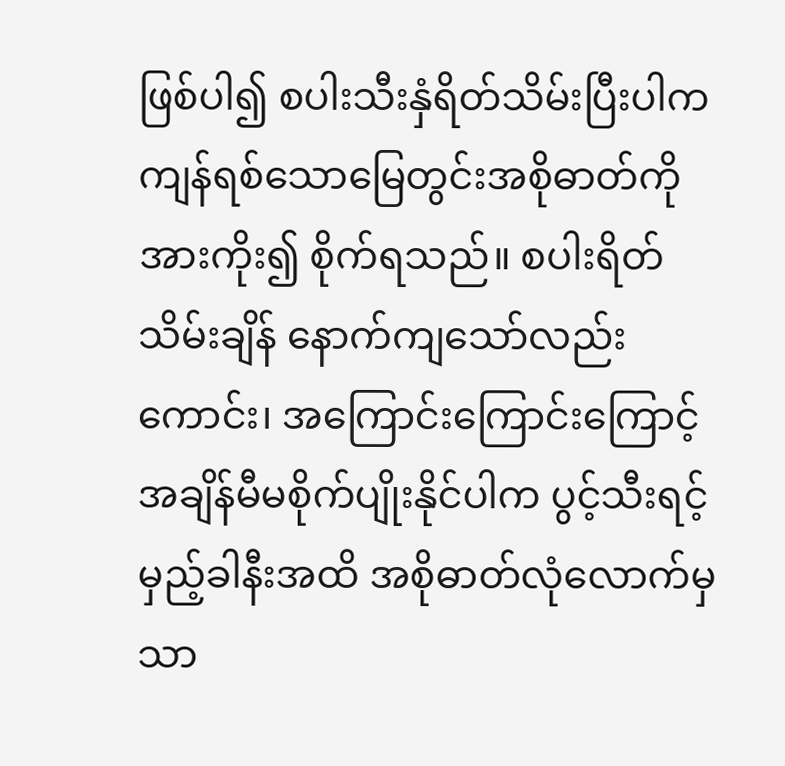ဖြစ်ပါ၍ စပါးသီးနှံရိတ်သိမ်းပြီးပါက ကျန်ရစ်သောမြေတွင်းအစိုဓာတ်ကို အားကိုး၍ စိုက်ရသည်။ စပါးရိတ်သိမ်းချိန် နောက်ကျသော်လည်းကောင်း၊ အကြောင်းကြောင်းကြောင့် အချိန်မီမစိုက်ပျိုးနိုင်ပါက ပွင့်သီးရင့်မှည့်ခါနီးအထိ အစိုဓာတ်လုံလောက်မှသာ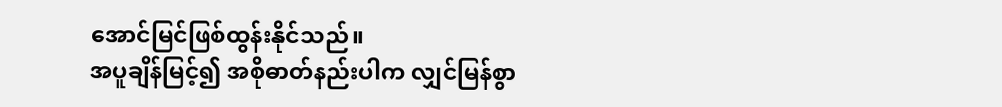အောင်မြင်ဖြစ်ထွန်းနိုင်သည်။
အပူချိန်မြင့်၍ အစိုဓာတ်နည်းပါက လျှင်မြန်စွာ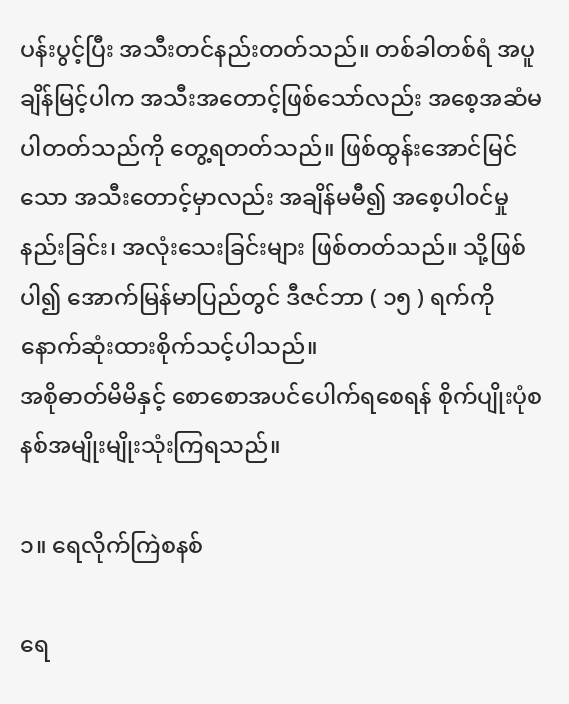ပန်းပွင့်ပြီး အသီးတင်နည်းတတ်သည်။ တစ်ခါတစ်ရံ အပူချိန်မြင့်ပါက အသီးအတောင့်ဖြစ်သော်လည်း အစေ့အဆံမပါတတ်သည်ကို တွေ့ရတတ်သည်။ ဖြစ်ထွန်းအောင်မြင်သော အသီးတောင့်မှာလည်း အချိန်မမီ၍ အစေ့ပါ၀င်မှုနည်းခြင်း၊ အလုံးသေးခြင်းများ ဖြစ်တတ်သည်။ သို့ဖြစ်ပါ၍ အောက်မြန်မာပြည်တွင် ဒီဇင်ဘာ ( ၁၅ ) ရက်ကို နောက်ဆုံးထားစိုက်သင့်ပါသည်။
အစိုဓာတ်မိမိနှင့် စောစောအပင်ပေါက်ရစေရန် စိုက်ပျိုးပုံစနစ်အမျိုးမျိုးသုံးကြရသည်။

၁။ ရေလိုက်ကြဲစနစ်

ရေ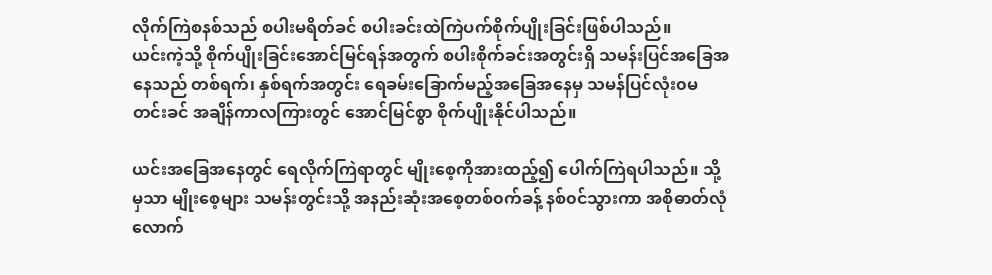လိုက်ကြဲစနစ်သည် စပါးမရိတ်ခင် စပါးခင်းထဲကြဲပက်စိုက်ပျိုးခြင်းဖြစ်ပါသည်။
ယင်းကဲ့သို့ စိုက်ပျိုးခြင်းအောင်မြင်ရန်အတွက် စပါးစိုက်ခင်းအတွင်းရှိ သမန်းပြင်အခြေအနေသည် တစ်ရက်၊ နှစ်ရက်အတွင်း ရေခမ်းခြောက်မည့်အခြေအနေမှ သမန်ပြင်လုံး၀မတင်းခင် အချိန်ကာလကြားတွင် အောင်မြင်စွာ စိုက်ပျိုးနိုင်ပါသည်။

ယင်းအခြေအနေတွင် ရေလိုက်ကြဲရာတွင် မျိုးစေ့ကိုအားထည့်၍ ပေါက်ကြဲရပါသည်။ သို့မှသာ မျိုးစေ့များ သမန်းတွင်းသို့ အနည်းဆုံးအစေ့တစ်၀က်ခန့် နစ်၀င်သွားကာ အစိုဓာတ်လုံလောက်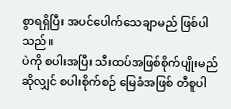စွာရရှိပြီး အပင်ပေါက်သေချာမည် ဖြစ်ပါသည်။
ပဲကို စပါးအပြီး သီးထပ်အဖြစ်စိုက်ပျိုးမည်ဆိုလျှင် စပါးစိုက်စဉ် မြေခံအဖြစ် တီစူပါ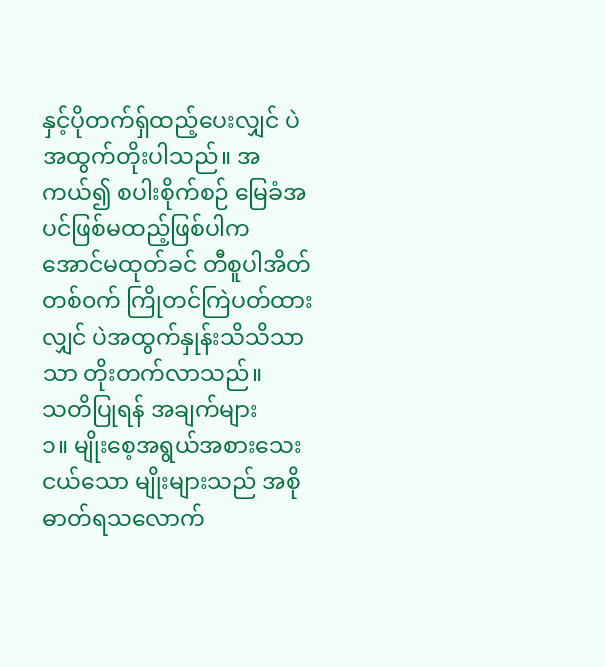နှင့်ပိုတက်ရ်ှထည့်ပေးလျှင် ပဲအထွက်တိုးပါသည်။ အကယ်၍ စပါးစိုက်စဉ် မြေခံအပင်ဖြစ်မထည့်ဖြစ်ပါက အောင်မထုတ်ခင် တီစူပါအိတ်တစ်၀က် ကြိုတင်ကြဲပတ်ထားလျှင် ပဲအထွက်နှုန်းသိသိသာသာ တိုးတက်လာသည်။
သတိပြုရန် အချက်များ
၁။ မျိုးစေ့အရွယ်အစားသေးငယ်သော မျိုးများသည် အစိုဓာတ်ရသလောက်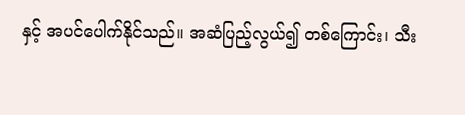နှင့် အပင်ပေါက်နိုင်သည်။ အဆံပြည့်လွယ်၍ တစ်ကြောင်း၊ သီး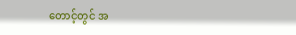တောင့်တွင် အ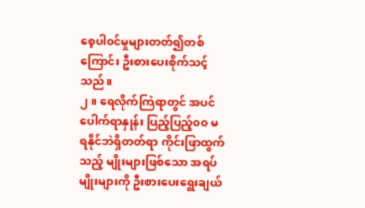စေ့ပါ၀င်မှုများတတ်၍တစ်ကြောင်း ဦးစားပေးစိုက်သင့်သည်။
၂။ ရေလိုက်ကြဲရာတွင် အပင်ပေါက်ရာနှုန်း ပြည့်ပြည့်၀၀ မရနိုင်ဘဲရှိတတ်ရာ ကိုင်းဖြာထွက်သည့် မျိုးများဖြစ်သော အရပ်မျိုးများကို ဦးစားပေးရွေးချယ်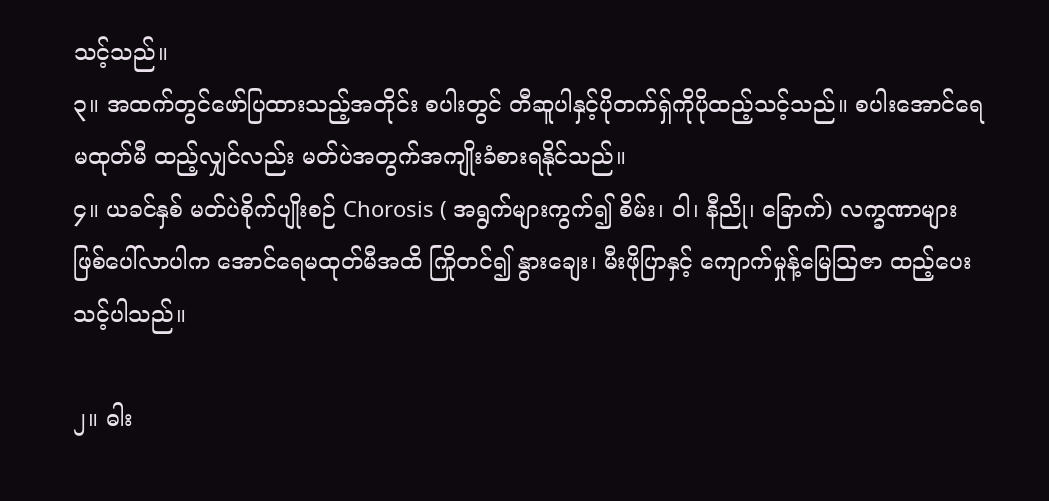သင့်သည်။
၃။ အထက်တွင်ဖော်ပြထားသည့်အတိုင်း စပါးတွင် တီဆူပါနှင့်ပိုတက်ရှ်ကိုပိုထည့်သင့်သည်။ စပါးအောင်ရေမထုတ်မီ ထည့်လျှင်လည်း မတ်ပဲအတွက်အကျိုးခံစားရနိုင်သည်။
၄။ ယခင်နှစ် မတ်ပဲစိုက်ပျိုးစဉ် Chorosis ( အရွက်များကွက်၍ စိမ်း၊ ဝါ၊ နီညို၊ ခြောက်) လက္ခဏာများ ဖြစ်ပေါ်လာပါက အောင်ရေမထုတ်မီအထိ ကြိုတင်၍ နွားချေး၊ မီးဖိုပြာနှင့် ကျောက်မှုန့်မြေသြဇာ ထည့်ပေးသင့်ပါသည်။

၂။ ဓါး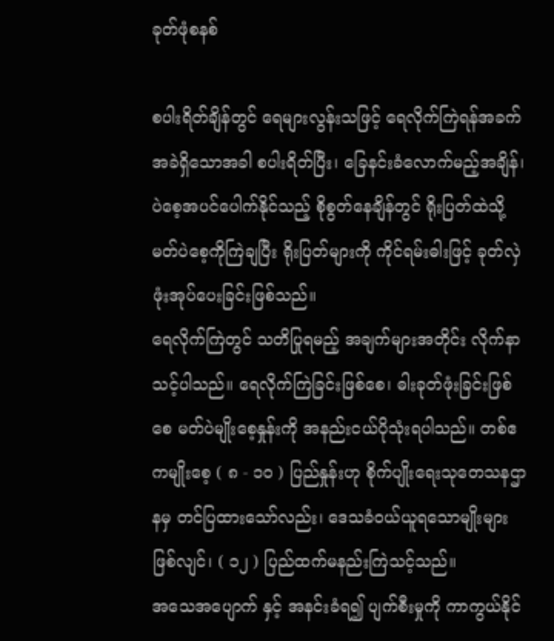ခုတ်ဖုံစနစ်

စပါးရိတ်ချိန်တွင် ရေများလွန်းသဖြင့် ရေလိုက်ကြဲရန်အခက်အခဲရှိသောအခါ စပါးရိတ်ပြီး၊ ခြေနင်းခံလောက်မည့်အချိန်၊ ပဲစေ့အပင်ပေါက်နိုင်သည့် စိုစွတ်နေချိန်တွင် ရိုးပြတ်ထဲသို့ မတ်ပဲစေ့ကိုကြဲချပြီး ရိုးပြတ်များကို ကိုင်ရမ်းဓါးဖြင့် ခုတ်လှဲဖုံးအုပ်ပေးခြင်းဖြစ်သည်။
ရေလိုက်ကြဲတွင် သတိပြုရမည့် အချက်များအတိုင်း လိုက်နာသင့်ပါသည်။ ရေလိုက်ကြဲခြင်းဖြစ်စေ၊ ဓါးခုတ်ဖုံးခြင်းဖြစ်စေ မတ်ပဲမျိုးစေ့နှုန်းကို အနည်းငယ်ပိုသုံးရပါသည်။ တစ်ဧကမျိုးစေ့ ( ၈ - ၁၀ ) ပြည်နှုန်းဟု စိုက်ပျိုးရေးသုတေသနဌာနမှ တင်ပြထားသော်လည်း၊ ဒေသခံ၀ယ်ယူရသောမျိုးများဖြစ်လျင်၊ ( ၁၂ ) ပြည်ထက်မနည်းကြဲသင့်သည်။
အသေအပျောက် နှင့် အနင်းခံရ၍ ပျက်စီးမှုကို ကာကွယ်နိုင်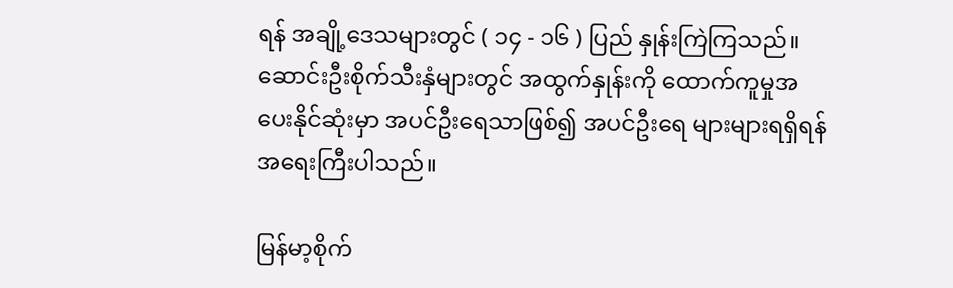ရန် အချို့ဒေသများတွင် ( ၁၄ - ၁၆ ) ပြည် နှုန်းကြဲကြသည်။ ဆောင်းဦးစိုက်သီးနှံများတွင် အထွက်နှုန်းကို ထောက်ကူမှုအပေးနိုင်ဆုံးမှာ အပင်ဦးရေသာဖြစ်၍ အပင်ဦးရေ များများရရှိရန် အရေးကြီးပါသည်။

မြန်မာ့စိုက်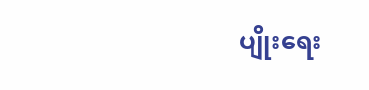ပျိုးရေး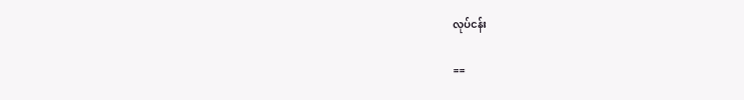လုပ်ငန်း

==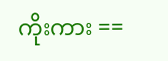ကိုးကား ==